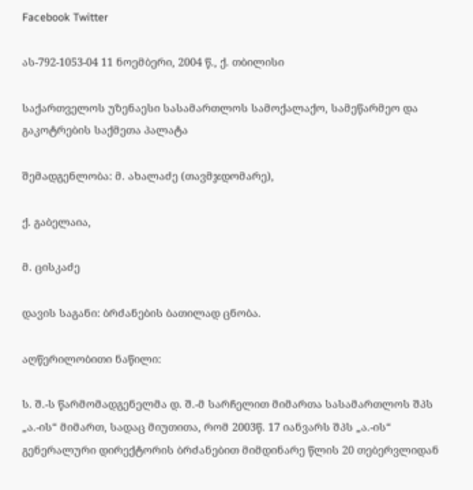Facebook Twitter

ას-792-1053-04 11 ნოემბერი, 2004 წ., ქ. თბილისი

საქართველოს უზენაესი სასამართლოს სამოქალაქო, სამეწარმეო და გაკოტრების საქმეთა პალატა

შემადგენლობა: მ. ახალაძე (თავმჯდომარე),

ქ. გაბელაია,

მ. ცისკაძე

დავის საგანი: ბრძანების ბათილად ცნობა.

აღწერილობითი ნაწილი:

ს. შ.-ს წარმომადგენელმა დ. შ.-მ სარჩელით მიმართა სასამართლოს შპს „ა.-ის“ მიმართ, სადაც მიუთითა, რომ 2003წ. 17 იანვარს შპს „ა.-ის“ გენერალური დირექტორის ბრძანებით მიმდინარე წლის 20 თებერვლიდან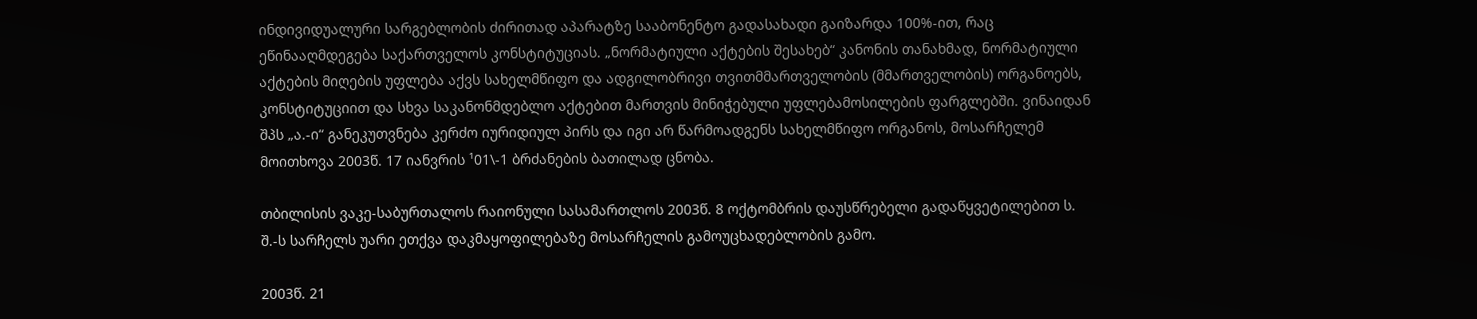ინდივიდუალური სარგებლობის ძირითად აპარატზე სააბონენტო გადასახადი გაიზარდა 100%-ით, რაც ეწინააღმდეგება საქართველოს კონსტიტუციას. „ნორმატიული აქტების შესახებ“ კანონის თანახმად, ნორმატიული აქტების მიღების უფლება აქვს სახელმწიფო და ადგილობრივი თვითმმართველობის (მმართველობის) ორგანოებს, კონსტიტუციით და სხვა საკანონმდებლო აქტებით მართვის მინიჭებული უფლებამოსილების ფარგლებში. ვინაიდან შპს „ა.-ი“ განეკუთვნება კერძო იურიდიულ პირს და იგი არ წარმოადგენს სახელმწიფო ორგანოს, მოსარჩელემ მოითხოვა 2003წ. 17 იანვრის ¹01\-1 ბრძანების ბათილად ცნობა.

თბილისის ვაკე-საბურთალოს რაიონული სასამართლოს 2003წ. 8 ოქტომბრის დაუსწრებელი გადაწყვეტილებით ს. შ.-ს სარჩელს უარი ეთქვა დაკმაყოფილებაზე მოსარჩელის გამოუცხადებლობის გამო.

2003წ. 21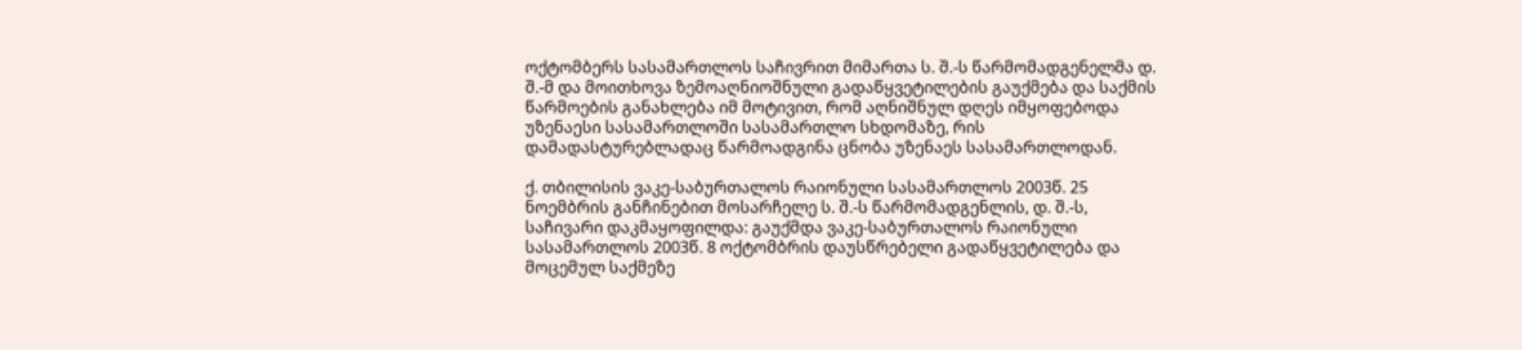ოქტომბერს სასამართლოს საჩივრით მიმართა ს. შ.-ს წარმომადგენელმა დ. შ.-მ და მოითხოვა ზემოაღნიოშნული გადაწყვეტილების გაუქმება და საქმის წარმოების განახლება იმ მოტივით, რომ აღნიშნულ დღეს იმყოფებოდა უზენაესი სასამართლოში სასამართლო სხდომაზე, რის დამადასტურებლადაც წარმოადგინა ცნობა უზენაეს სასამართლოდან.

ქ. თბილისის ვაკე-საბურთალოს რაიონული სასამართლოს 2003წ. 25 ნოემბრის განჩინებით მოსარჩელე ს. შ.-ს წარმომადგენლის, დ. შ.-ს, საჩივარი დაკმაყოფილდა: გაუქმდა ვაკე-საბურთალოს რაიონული სასამართლოს 2003წ. 8 ოქტომბრის დაუსწრებელი გადაწყვეტილება და მოცემულ საქმეზე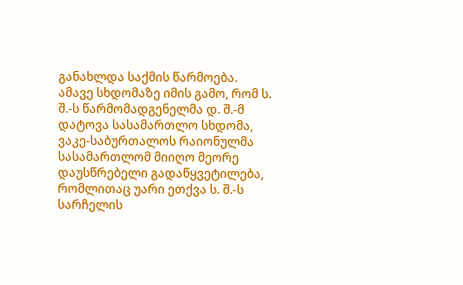განახლდა საქმის წარმოება. ამავე სხდომაზე იმის გამო, რომ ს. შ.-ს წარმომადგენელმა დ. შ.-მ დატოვა სასამართლო სხდომა, ვაკე-საბურთალოს რაიონულმა სასამართლომ მიიღო მეორე დაუსწრებელი გადაწყვეტილება, რომლითაც უარი ეთქვა ს. შ.-ს სარჩელის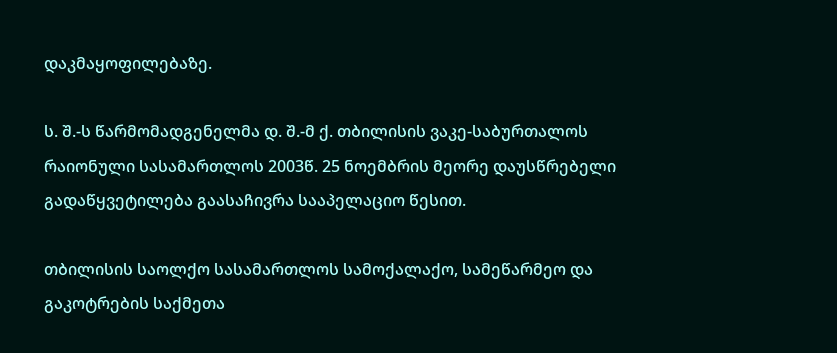დაკმაყოფილებაზე.

ს. შ.-ს წარმომადგენელმა დ. შ.-მ ქ. თბილისის ვაკე-საბურთალოს რაიონული სასამართლოს 2003წ. 25 ნოემბრის მეორე დაუსწრებელი გადაწყვეტილება გაასაჩივრა სააპელაციო წესით.

თბილისის საოლქო სასამართლოს სამოქალაქო, სამეწარმეო და გაკოტრების საქმეთა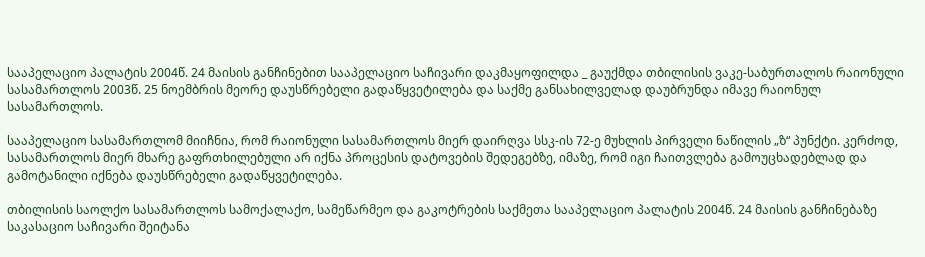სააპელაციო პალატის 2004წ. 24 მაისის განჩინებით სააპელაციო საჩივარი დაკმაყოფილდა _ გაუქმდა თბილისის ვაკე-საბურთალოს რაიონული სასამართლოს 2003წ. 25 ნოემბრის მეორე დაუსწრებელი გადაწყვეტილება და საქმე განსახილველად დაუბრუნდა იმავე რაიონულ სასამართლოს.

სააპელაციო სასამართლომ მიიჩნია, რომ რაიონული სასამართლოს მიერ დაირღვა სსკ-ის 72-ე მუხლის პირველი ნაწილის „ზ“ პუნქტი. კერძოდ, სასამართლოს მიერ მხარე გაფრთხილებული არ იქნა პროცესის დატოვების შედეგებზე, იმაზე, რომ იგი ჩაითვლება გამოუცხადებლად და გამოტანილი იქნება დაუსწრებელი გადაწყვეტილება.

თბილისის საოლქო სასამართლოს სამოქალაქო, სამეწარმეო და გაკოტრების საქმეთა სააპელაციო პალატის 2004წ. 24 მაისის განჩინებაზე საკასაციო საჩივარი შეიტანა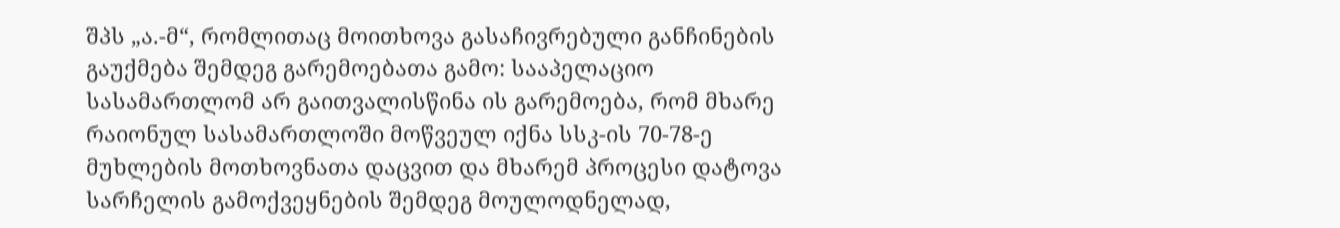შპს „ა.-მ“, რომლითაც მოითხოვა გასაჩივრებული განჩინების გაუქმება შემდეგ გარემოებათა გამო: სააპელაციო სასამართლომ არ გაითვალისწინა ის გარემოება, რომ მხარე რაიონულ სასამართლოში მოწვეულ იქნა სსკ-ის 70-78-ე მუხლების მოთხოვნათა დაცვით და მხარემ პროცესი დატოვა სარჩელის გამოქვეყნების შემდეგ მოულოდნელად,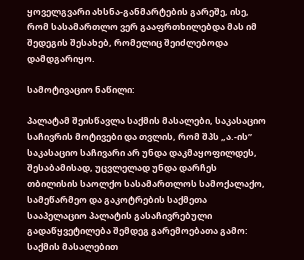ყოველგვარი ახსნა-განმარტების გარეშე, ისე, რომ სასამართლო ვერ გააფრთხილებდა მას იმ შედეგის შესახებ, რომელიც შეიძლებოდა დამდგარიყო.

სამოტივაციო ნაწილი:

პალატამ შეისწავლა საქმის მასალები, საკასაციო საჩივრის მოტივები და თვლის, რომ შპს „ა.-ის” საკასაციო საჩივარი არ უნდა დაკმაყოფილდეს, შესაბამისად, უცვლელად უნდა დარჩეს თბილისის საოლქო სასამართლოს სამოქალაქო, სამეწარმეო და გაკოტრების საქმეთა სააპელაციო პალატის გასაჩივრებული გადაწყვეტილება შემდეგ გარემოებათა გამო: საქმის მასალებით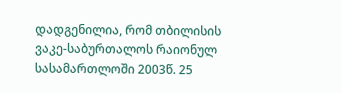დადგენილია, რომ თბილისის ვაკე-საბურთალოს რაიონულ სასამართლოში 2003წ. 25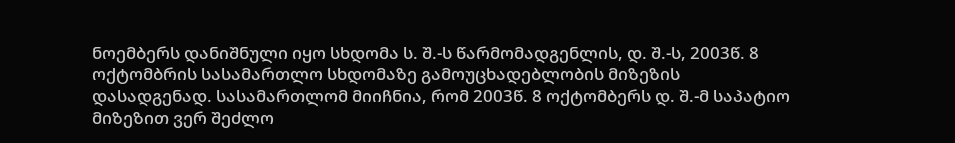ნოემბერს დანიშნული იყო სხდომა ს. შ.-ს წარმომადგენლის, დ. შ.-ს, 2003წ. 8 ოქტომბრის სასამართლო სხდომაზე გამოუცხადებლობის მიზეზის დასადგენად. სასამართლომ მიიჩნია, რომ 2003წ. 8 ოქტომბერს დ. შ.-მ საპატიო მიზეზით ვერ შეძლო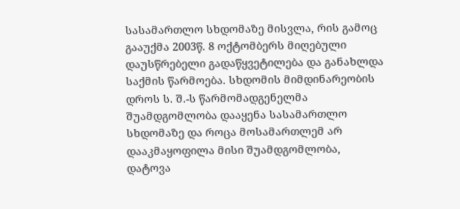სასამართლო სხდომაზე მისვლა, რის გამოც გააუქმა 2003წ. 8 ოქტომბერს მიღებული დაუსწრებელი გადაწყვეტილება და განახლდა საქმის წარმოება. სხდომის მიმდინარეობის დროს ს. შ.-ს წარმომადგენელმა შუამდგომლობა დააყენა სასამართლო სხდომაზე და როცა მოსამართლემ არ დააკმაყოფილა მისი შუამდგომლობა, დატოვა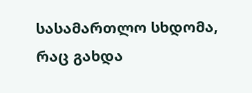სასამართლო სხდომა, რაც გახდა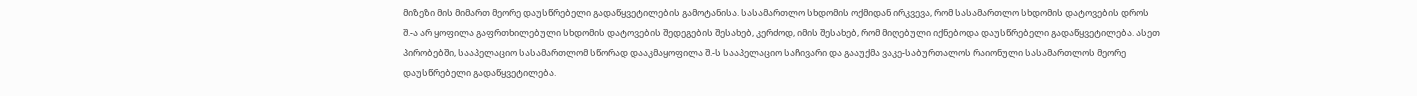მიზეზი მის მიმართ მეორე დაუსწრებელი გადაწყვეტილების გამოტანისა. სასამართლო სხდომის ოქმიდან ირკვევა, რომ სასამართლო სხდომის დატოვების დროს შ.-ა არ ყოფილა გაფრთხილებული სხდომის დატოვების შედეგების შესახებ, კერძოდ, იმის შესახებ, რომ მიღებული იქნებოდა დაუსწრებელი გადაწყვეტილება. ასეთ პირობებში, სააპელაციო სასამართლომ სწორად დააკმაყოფილა შ.-ს სააპელაციო საჩივარი და გააუქმა ვაკე-საბურთალოს რაიონული სასამართლოს მეორე დაუსწრებელი გადაწყვეტილება.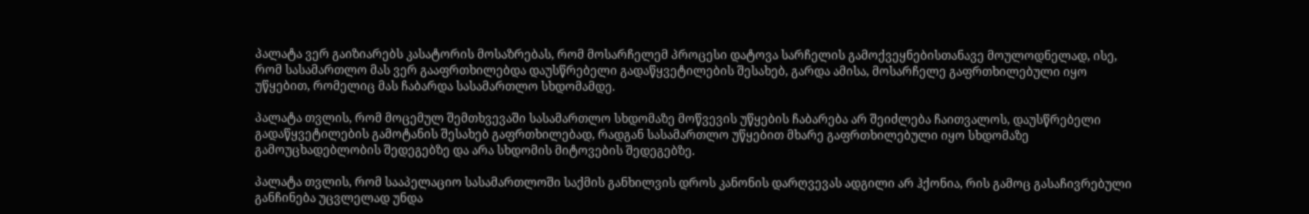პალატა ვერ გაიზიარებს კასატორის მოსაზრებას, რომ მოსარჩელემ პროცესი დატოვა სარჩელის გამოქვეყნებისთანავე მოულოდნელად, ისე, რომ სასამართლო მას ვერ გააფრთხილებდა დაუსწრებელი გადაწყვეტილების შესახებ, გარდა ამისა, მოსარჩელე გაფრთხილებული იყო უწყებით, რომელიც მას ჩაბარდა სასამართლო სხდომამდე.

პალატა თვლის, რომ მოცემულ შემთხვევაში სასამართლო სხდომაზე მოწვევის უწყების ჩაბარება არ შეიძლება ჩაითვალოს, დაუსწრებელი გადაწყვეტილების გამოტანის შესახებ გაფრთხილებად, რადგან სასამართლო უწყებით მხარე გაფრთხილებული იყო სხდომაზე გამოუცხადებლობის შედეგებზე და არა სხდომის მიტოვების შედეგებზე.

პალატა თვლის, რომ სააპელაციო სასამართლოში საქმის განხილვის დროს კანონის დარღვევას ადგილი არ ჰქონია, რის გამოც გასაჩივრებული განჩინება უცვლელად უნდა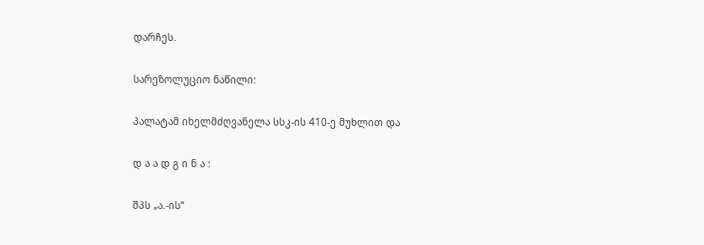დარჩეს.

სარეზოლუციო ნაწილი:

პალატამ იხელმძღვანელა სსკ-ის 410-ე მუხლით და

დ ა ა დ გ ი ნ ა :

შპს „ა.-ის“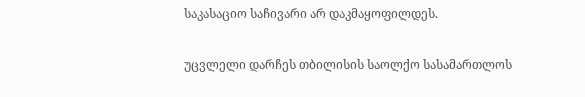საკასაციო საჩივარი არ დაკმაყოფილდეს.

უცვლელი დარჩეს თბილისის საოლქო სასამართლოს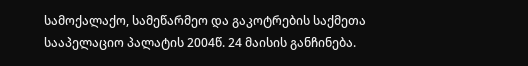სამოქალაქო, სამეწარმეო და გაკოტრების საქმეთა სააპელაციო პალატის 2004წ. 24 მაისის განჩინება.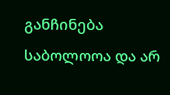განჩინება საბოლოოა და არ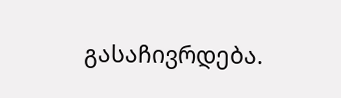გასაჩივრდება.